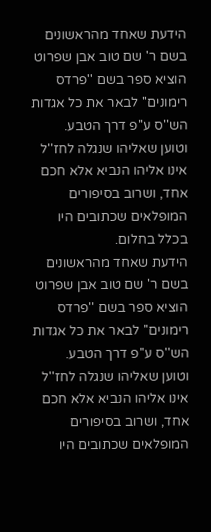הידעת שאחד מהראשונים בשם ר' שם טוב אבן שפרוט הוציא ספר בשם ''פרדס רימונים'' לבאר את כל אגדות הש''ס ע''פ דרך הטבע.
וטוען שאליהו שנגלה לחז''ל אינו אליהו הנביא אלא חכם אחד, ושרוב בסיפורים המופלאים שכתובים היו בכלל בחלום.
הידעת שאחד מהראשונים בשם ר' שם טוב אבן שפרוט הוציא ספר בשם ''פרדס רימונים'' לבאר את כל אגדות הש''ס ע''פ דרך הטבע.
וטוען שאליהו שנגלה לחז''ל אינו אליהו הנביא אלא חכם אחד, ושרוב בסיפורים המופלאים שכתובים היו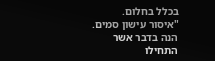בכלל בחלום.
"איסור עישון סמים. הנה בדבר אשר התחילו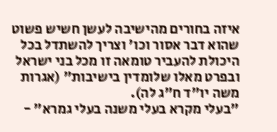איזה בחורים מהישיבה לעשן חשיש פשוט שהוא דבר אסור וכו' וצריך להשתדל בכל היכולת להעביר טומאה זו מכל בני ישראל ובפרט מאלו שלומדין בישיבות" (אגרות משה יו"ד ח"ג לה).
"בעלי מקרא בעלי משנה בעלי גמרא" -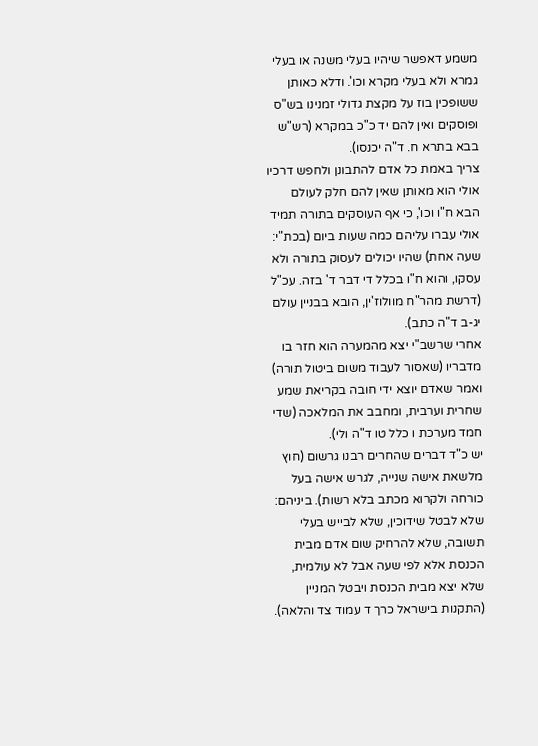משמע דאפשר שיהיו בעלי משנה או בעלי גמרא ולא בעלי מקרא וכו'. ודלא כאותן ששופכין בוז על מקצת גדולי זמנינו בש"ס ופוסקים ואין להם יד כ"כ במקרא (רש"ש בבא בתרא ח. ד"ה יכנסו).
צריך באמת כל אדם להתבונן ולחפש דרכיו אולי הוא מאותן שאין להם חלק לעולם הבא ח"ו וכו', כי אף העוסקים בתורה תמיד אולי עברו עליהם כמה שעות ביום (בכת"י: שעה אחת) שהיו יכולים לעסוק בתורה ולא עסקו, והוא ח"ו בכלל די דבר ד' בזה. עכ"ל (דרשת מהר"ח מוולוז'ין, הובא בבניין עולם יג-ב ד"ה כתב).
אחרי שרשב"י יצא מהמערה הוא חזר בו מדבריו (שאסור לעבוד משום ביטול תורה) ואמר שאדם יוצא ידי חובה בקריאת שמע שחרית וערבית, ומחבב את המלאכה (שדי חמד מערכת ו כלל טו ד"ה ולי).
יש כ"ד דברים שהחרים רבנו גרשום (חוץ מלשאת אישה שנייה, לגרש אישה בעל כורחה ולקרוא מכתב בלא רשות). ביניהם: שלא לבטל שידוכין, שלא לבייש בעלי תשובה, שלא להרחיק שום אדם מבית הכנסת אלא לפי שעה אבל לא עולמית, שלא יצא מבית הכנסת ויבטל המניין (התקנות בישראל כרך ד עמוד צד והלאה).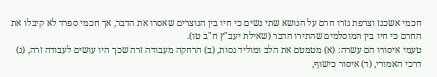חכמי אשכנז וצרפת גזרו חרם על הנושא שתי נשים כי חיו בין הנוצרים שאסרו את הדבר, אך חכמי ספרד לא קיבלו את החרם כי חיו בין המוסלמים שהתירו הדבר (שאילת יעב"ץ ח"ב טו).
טעמי איסורו הם עשרה: (א) מטמטם את הלב ומוליד גסות, (ב) הרחקה מעבודה זרה שכך היו עושים לעבודה זרה, (ג) דרכי האמורי, (ד) איסור כישוף,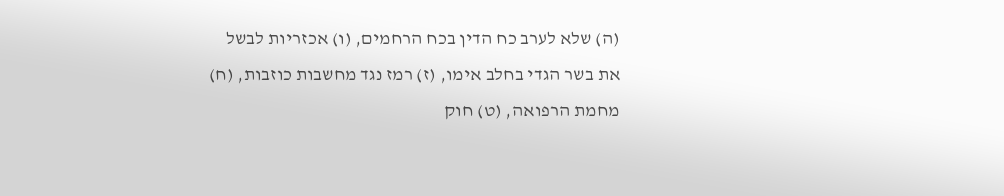(ה) שלא לערב כח הדין בכח הרחמים, (ו) אכזריות לבשל את בשר הגדי בחלב אימו, (ז) רמז נגד מחשבות כוזבות, (ח) מחמת הרפואה, (ט) חוק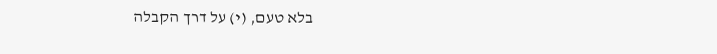בלא טעם, (י) על דרך הקבלה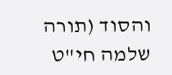והסוד (תורה שלמה חי"ט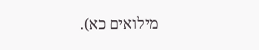מילואים כא).